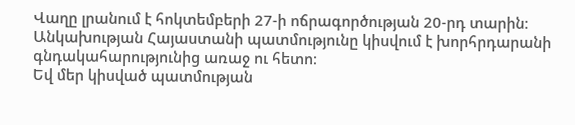Վաղը լրանում է հոկտեմբերի 27-ի ոճրագործության 20-րդ տարին։
Անկախության Հայաստանի պատմությունը կիսվում է խորհրդարանի գնդակահարությունից առաջ ու հետո։
Եվ մեր կիսված պատմության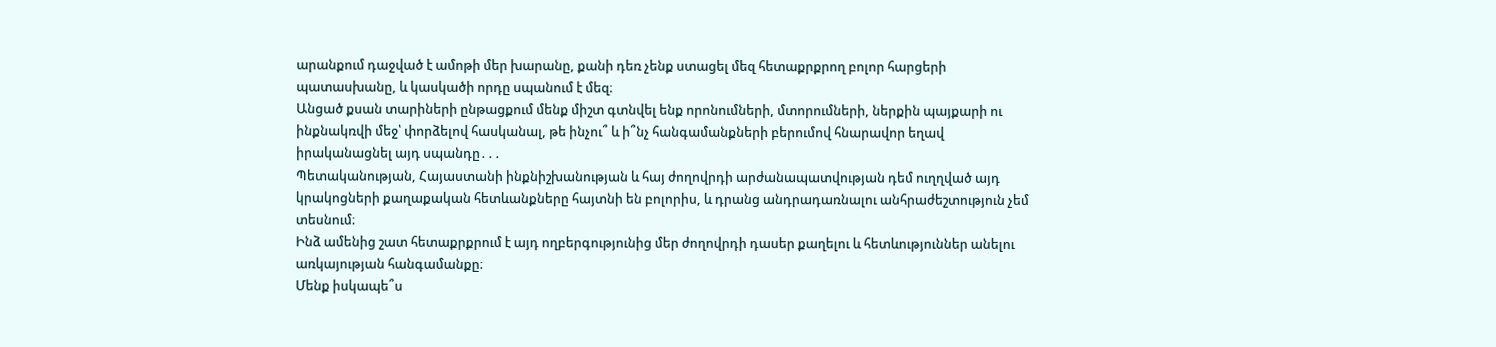արանքում դաջված է ամոթի մեր խարանը, քանի դեռ չենք ստացել մեզ հետաքրքրող բոլոր հարցերի պատասխանը, և կասկածի որդը սպանում է մեզ։
Անցած քսան տարիների ընթացքում մենք միշտ գտնվել ենք որոնումների, մտորումների, ներքին պայքարի ու ինքնակռվի մեջ՝ փորձելով հասկանալ, թե ինչու՞ և ի՞նչ հանգամանքների բերումով հնարավոր եղավ իրականացնել այդ սպանդը․․․
Պետականության, Հայաստանի ինքնիշխանության և հայ ժողովրդի արժանապատվության դեմ ուղղված այդ կրակոցների քաղաքական հետևանքները հայտնի են բոլորիս, և դրանց անդրադառնալու անհրաժեշտություն չեմ տեսնում։
Ինձ ամենից շատ հետաքրքրում է այդ ողբերգությունից մեր ժողովրդի դասեր քաղելու և հետևություններ անելու առկայության հանգամանքը։
Մենք իսկապե՞ս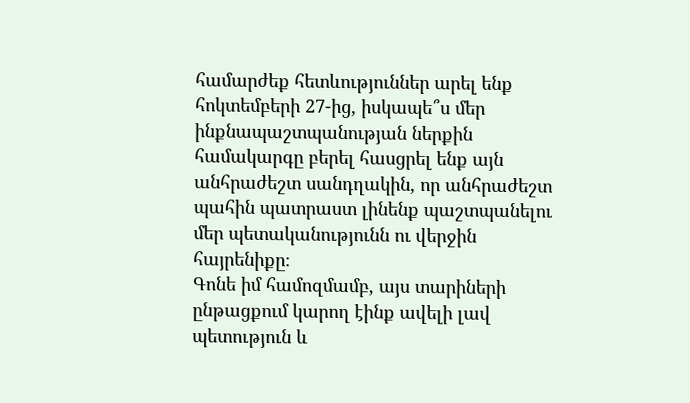համարժեք հետևություններ արել ենք հոկտեմբերի 27-ից, իսկապե՞ս մեր ինքնապաշտպանության ներքին համակարգը բերել հասցրել ենք այն անհրաժեշտ սանդղակին, որ անհրաժեշտ պահին պատրաստ լինենք պաշտպանելու մեր պետականությունն ու վերջին հայրենիքը։
Գոնե իմ համոզմամբ, այս տարիների ընթացքում կարող էինք ավելի լավ պետություն և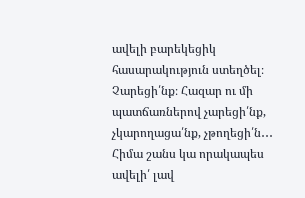ավելի բարեկեցիկ հասարակություն ստեղծել։ Չարեցի՛նք։ Հազար ու մի պատճառներով չարեցի՛նք, չկարողացա՛նք, չթողեցի՛ն․․․
Հիմա շանս կա որակապես ավելի՛ լավ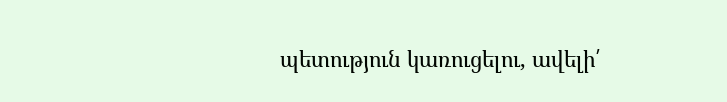պետություն կառուցելու, ավելի՛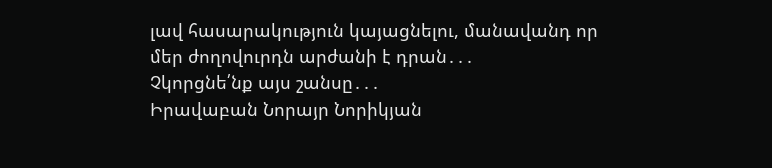լավ հասարակություն կայացնելու, մանավանդ որ մեր ժողովուրդն արժանի է դրան․․․
Չկորցնե՛նք այս շանսը․․․
Իրավաբան Նորայր Նորիկյան